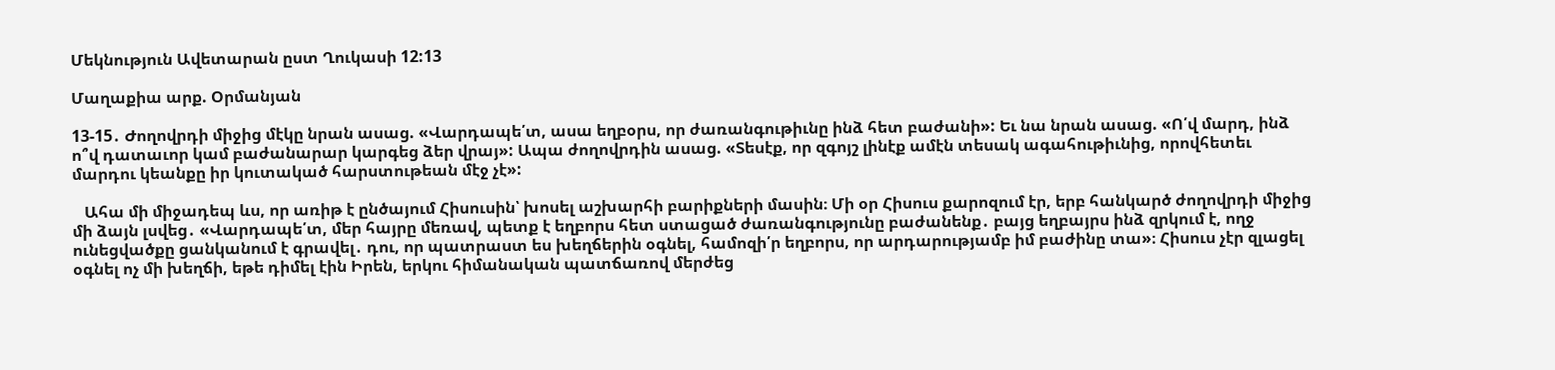Մեկնություն Ավետարան ըստ Ղուկասի 12:13

Մաղաքիա արք. Օրմանյան

13-15․ Ժողովրդի միջից մէկը նրան ասաց. «Վարդապե՛տ, ասա եղբօրս, որ ժառանգութիւնը ինձ հետ բաժանի»: Եւ նա նրան ասաց. «Ո՛վ մարդ, ինձ ո՞վ դատաւոր կամ բաժանարար կարգեց ձեր վրայ»: Ապա ժողովրդին ասաց. «Տեսէք, որ զգոյշ լինէք ամէն տեսակ ագահութիւնից, որովհետեւ մարդու կեանքը իր կուտակած հարստութեան մէջ չէ»:

   Ահա մի միջադեպ ևս, որ առիթ է ընծայում Հիսուսին՝ խոսել աշխարհի բարիքների մասին։ Մի օր Հիսուս քարոզում էր, երբ հանկարծ ժողովրդի միջից մի ձայն լսվեց․ «Վարդապե՛տ, մեր հայրը մեռավ, պետք է եղբորս հետ ստացած ժառանգությունը բաժանենք․ բայց եղբայրս ինձ զրկում է, ողջ ունեցվածքը ցանկանում է գրավել․ դու, որ պատրաստ ես խեղճերին օգնել, համոզի՛ր եղբորս, որ արդարությամբ իմ բաժինը տա»։ Հիսուս չէր զլացել օգնել ոչ մի խեղճի, եթե դիմել էին Իրեն, երկու հիմանական պատճառով մերժեց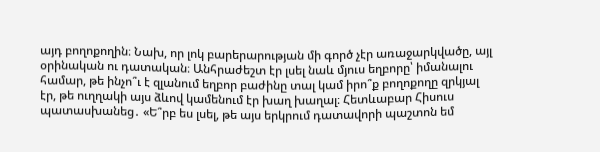այդ բողոքողին։ Նախ, որ լոկ բարերարության մի գործ չէր առաջարկվածը, այլ օրինական ու դատական։ Անհրաժեշտ էր լսել նաև մյուս եղբորը՝ իմանալու համար, թե ինչո՞ւ է զլանում եղբոր բաժինը տալ կամ իրո՞ք բողոքողը զրկյալ էր, թե ուղղակի այս ձևով կամենում էր խաղ խաղալ։ Հետևաբար Հիսուս պատասխանեց․ «Ե՞րբ ես լսել, թե այս երկրում դատավորի պաշտոն եմ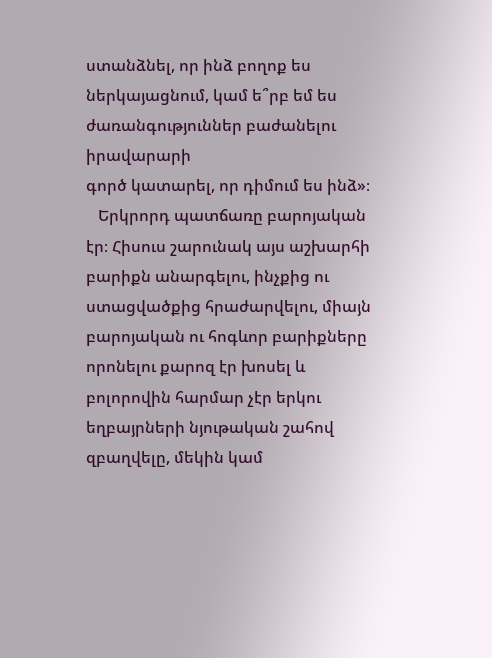ստանձնել, որ ինձ բողոք ես ներկայացնում, կամ ե՞րբ եմ ես ժառանգություններ բաժանելու իրավարարի
գործ կատարել, որ դիմում ես ինձ»։
   Երկրորդ պատճառը բարոյական էր։ Հիսուս շարունակ այս աշխարհի բարիքն անարգելու, ինչքից ու ստացվածքից հրաժարվելու, միայն բարոյական ու հոգևոր բարիքները որոնելու քարոզ էր խոսել և բոլորովին հարմար չէր երկու եղբայրների նյութական շահով զբաղվելը, մեկին կամ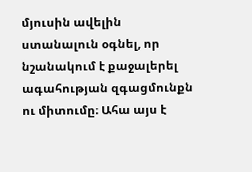մյուսին ավելին ստանալուն օգնել, որ նշանակում է քաջալերել ագահության զգացմունքն ու միտումը։ Ահա այս է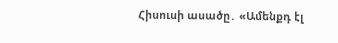Հիսուսի ասածը․ «Ամենքդ էլ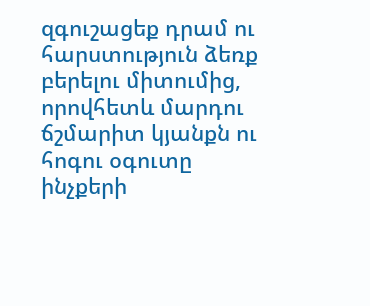զգուշացեք դրամ ու հարստություն ձեռք բերելու միտումից, որովհետև մարդու ճշմարիտ կյանքն ու հոգու օգուտը ինչքերի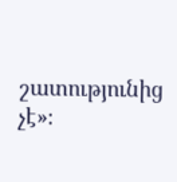շատությունից չէ»։